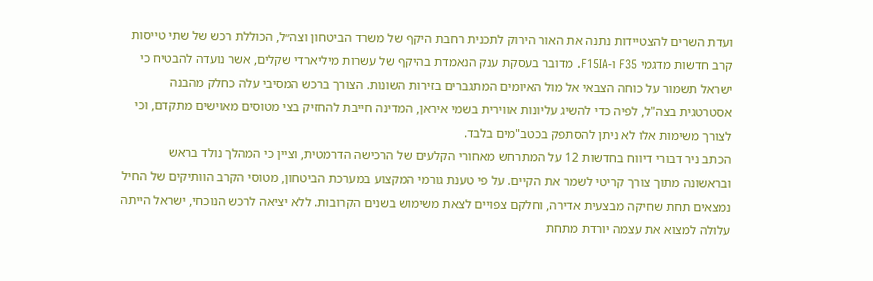ועדת השרים להצטיידות נתנה את האור הירוק לתכנית רחבת היקף של משרד הביטחון וצה״ל, הכוללת רכש של שתי טייסות קרב חדשות מדגמי F35 ו-F15IA. מדובר בעסקת ענק הנאמדת בהיקף של עשרות מיליארדי שקלים, אשר נועדה להבטיח כי ישראל תשמור על כוחה הצבאי אל מול האיומים המתגברים בזירות השונות. הצורך ברכש המסיבי עלה כחלק מהבנה אסטרטגית בצה"ל, לפיה כדי להשיג עליונות אווירית בשמי איראן, המדינה חייבת להחזיק בצי מטוסים מאוישים מתקדם, וכי לצורך משימות אלו לא ניתן להסתפק בכטב"מים בלבד.
הכתב ניר דבורי דיווח בחדשות 12 על המתרחש מאחורי הקלעים של הרכישה הדרמטית, וציין כי המהלך נולד בראש ובראשונה מתוך צורך קריטי לשמר את הקיים. על פי טענת גורמי המקצוע במערכת הביטחון, מטוסי הקרב הוותיקים של החיל נמצאים תחת שחיקה מבצעית אדירה, וחלקם צפויים לצאת משימוש בשנים הקרובות. ללא יציאה לרכש הנוכחי, ישראל הייתה עלולה למצוא את עצמה יורדת מתחת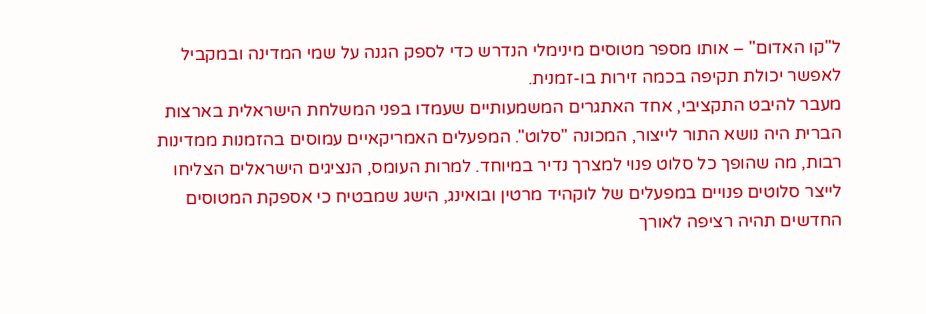ל"קו האדום" – אותו מספר מטוסים מינימלי הנדרש כדי לספק הגנה על שמי המדינה ובמקביל לאפשר יכולת תקיפה בכמה זירות בו-זמנית.
מעבר להיבט התקציבי, אחד האתגרים המשמעותיים שעמדו בפני המשלחת הישראלית בארצות הברית היה נושא התור לייצור, המכונה "סלוט". המפעלים האמריקאיים עמוסים בהזמנות ממדינות רבות, מה שהופך כל סלוט פנוי למצרך נדיר במיוחד. למרות העומס, הנציגים הישראלים הצליחו לייצר סלוטים פנויים במפעלים של לוקהיד מרטין ובואינג, הישג שמבטיח כי אספקת המטוסים החדשים תהיה רציפה לאורך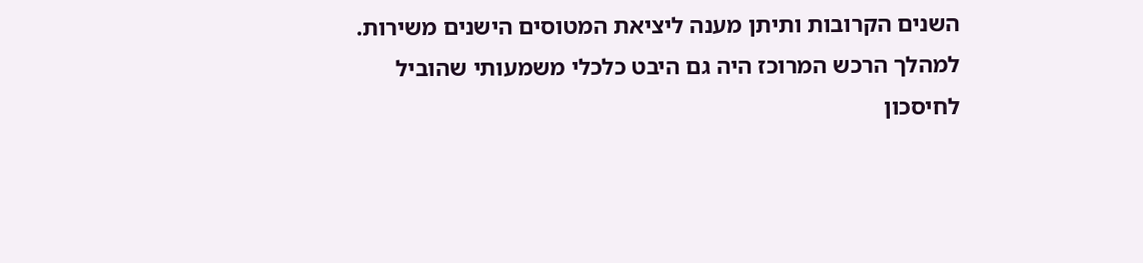השנים הקרובות ותיתן מענה ליציאת המטוסים הישנים משירות.
למהלך הרכש המרוכז היה גם היבט כלכלי משמעותי שהוביל לחיסכון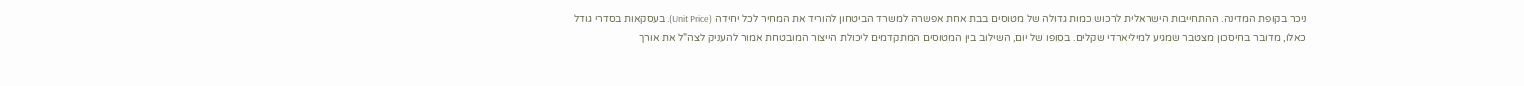ניכר בקופת המדינה. ההתחייבות הישראלית לרכוש כמות גדולה של מטוסים בבת אחת אפשרה למשרד הביטחון להוריד את המחיר לכל יחידה (Unit Price). בעסקאות בסדרי גודל כאלו, מדובר בחיסכון מצטבר שמגיע למיליארדי שקלים. בסופו של יום, השילוב בין המטוסים המתקדמים ליכולת הייצור המובטחת אמור להעניק לצה"ל את אורך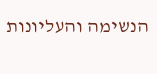הנשימה והעליונות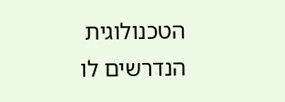הטכנולוגית הנדרשים לו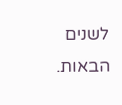לשנים הבאות.